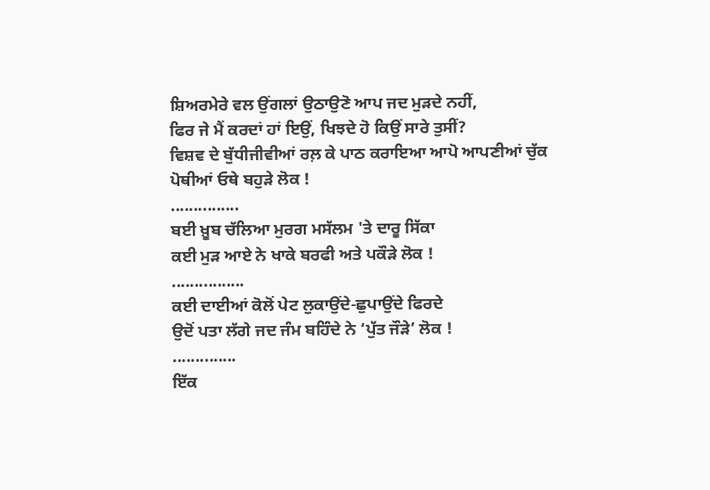ਸ਼ਿਅਰਮੇਰੇ ਵਲ ਉਂਗਲਾਂ ਉਠਾਉਣੋ ਆਪ ਜਦ ਮੁੜਦੇ ਨਹੀਂ,
ਫਿਰ ਜੇ ਮੈਂ ਕਰਦਾਂ ਹਾਂ ਇਉਂ, ਖਿਝਦੇ ਹੋ ਕਿਉਂ ਸਾਰੇ ਤੁਸੀਂ?
ਵਿਸ਼ਵ ਦੇ ਬੁੱਧੀਜੀਵੀਆਂ ਰਲ਼ ਕੇ ਪਾਠ ਕਰਾਇਆ ਆਪੋ ਆਪਣੀਆਂ ਚੁੱਕ ਪੋਥੀਆਂ ਓਥੇ ਬਹੁੜੇ ਲੋਕ !
...............
ਬਈ ਖ਼ੂਬ ਚੱਲਿਆ ਮੁਰਗ ਮਸੱਲਮ 'ਤੇ ਦਾਰੂ ਸਿੱਕਾ
ਕਈ ਮੁੜ ਆਏ ਨੇ ਖਾਕੇ ਬਰਫੀ ਅਤੇ ਪਕੌੜੇ ਲੋਕ !
................
ਕਈ ਦਾਈਆਂ ਕੋਲੋਂ ਪੇਟ ਲੁਕਾਉਂਦੇ-ਛੁਪਾਉਂਦੇ ਫਿਰਦੇ
ਉਦੋਂ ਪਤਾ ਲੱਗੇ ਜਦ ਜੰਮ ਬਹਿੰਦੇ ਨੇ ‘ਪੁੱਤ ਜੌੜੇ’ ਲੋਕ !
..............
ਇੱਕ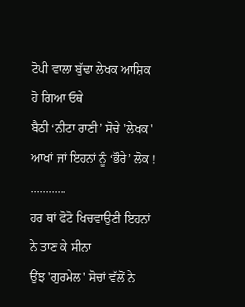ਟੋਪੀ ਵਾਲਾ ਬੁੱਢਾ ਲੇਖਕ ਆਸ਼ਿਕ ਹੋ ਗਿਆ ਓਥੇ
ਬੈਠੀ ‘ਨੀਟਾ ਰਾਣੀ’ ਸੋਚੇ 'ਲੇਖਕ' ਆਖਾਂ ਜਾਂ ਇਹਨਾਂ ਨੂੰ ‘ਭੌਰੇ’ ਲੋਕ !
............
ਹਰ ਥਾਂ ਫੋਟੋ ਖਿਚਵਾਉਣੀ ਇਹਨਾਂ ਨੇ ਤਾਣ ਕੇ ਸੀਨਾ
ਉਂਝ 'ਗੁਰਮੇਲ' ਸੋਚਾਂ ਵੱਲੋਂ ਨੇ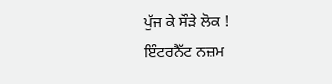ਪੁੱਜ ਕੇ ਸੌੜੇ ਲੋਕ !
ਇੰਟਰਨੈੱਟ ਨਜ਼ਮ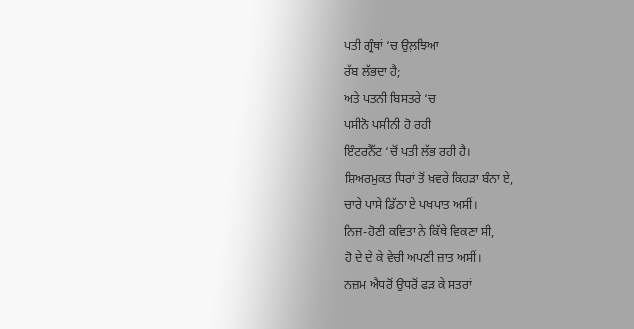ਪਤੀ ਗ੍ਰੰਥਾਂ ‘ਚ ਉਲ਼ਝਿਆ
ਰੱਬ ਲੱਭਦਾ ਹੈ;
ਅਤੇ ਪਤਨੀ ਬਿਸਤਰੇ ‘ਚ
ਪਸੀਨੋ ਪਸੀਨੀ ਹੋ ਰਹੀ
ਇੰਟਰਨੈੱਟ ‘ਚੋਂ ਪਤੀ ਲੱਭ ਰਹੀ ਹੈ।
ਸ਼ਿਅਰਮੁਕਤ ਧਿਰਾਂ ਤੋਂ ਖ਼ਵਰੇ ਕਿਹੜਾ ਬੰਨਾ ਏ,
ਚਾਰੇ ਪਾਸੇ ਡਿੱਠਾ ਏ ਪਖਪਾਤ ਅਸੀਂ।
ਨਿਜ-ਹੋਣੀ ਕਵਿਤਾ ਨੇ ਕਿੱਥੇ ਵਿਕਣਾ ਸੀ,
ਹੋ ਦੇ ਦੇ ਕੇ ਵੇਚੀ ਅਪਣੀ ਜ਼ਾਤ ਅਸੀਂ।
ਨਜ਼ਮ ਐਧਰੋਂ ਉਧਰੋਂ ਫੜ ਕੇ ਸਤਰਾਂ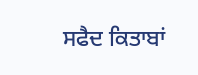ਸਫੈਦ ਕਿਤਾਬਾਂ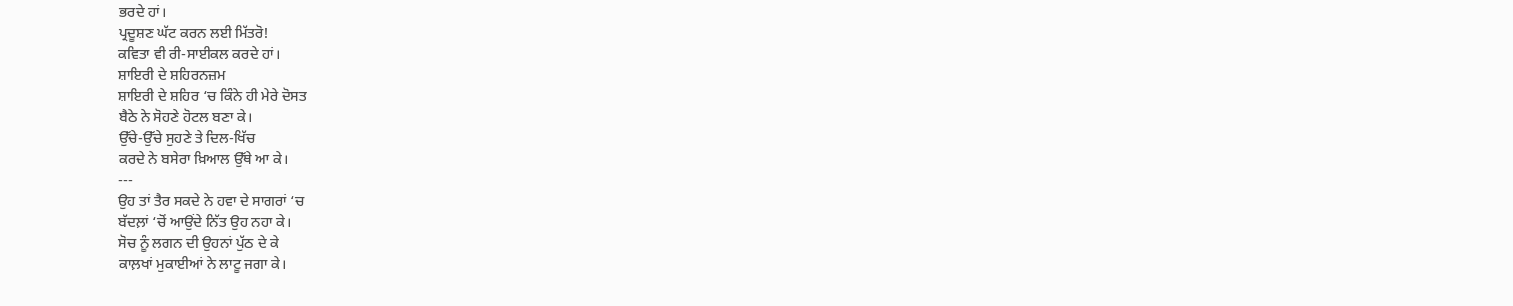ਭਰਦੇ ਹਾਂ।
ਪ੍ਰਦੂਸ਼ਣ ਘੱਟ ਕਰਨ ਲਈ ਮਿੱਤਰੋ!
ਕਵਿਤਾ ਵੀ ਰੀ-ਸਾਈਕਲ ਕਰਦੇ ਹਾਂ।
ਸ਼ਾਇਰੀ ਦੇ ਸ਼ਹਿਰਨਜ਼ਮ
ਸ਼ਾਇਰੀ ਦੇ ਸ਼ਹਿਰ ‘ਚ ਕਿੰਨੇ ਹੀ ਮੇਰੇ ਦੋਸਤ
ਬੈਠੇ ਨੇ ਸੋਹਣੇ ਹੋਟਲ ਬਣਾ ਕੇ।
ਉੱਚੇ-ਉੱਚੇ ਸੁਹਣੇ ਤੇ ਦਿਲ-ਖਿੱਚ
ਕਰਦੇ ਨੇ ਬਸੇਰਾ ਖ਼ਿਆਲ ਉੱਥੇ ਆ ਕੇ।
---
ਉਹ ਤਾਂ ਤੈਰ ਸਕਦੇ ਨੇ ਹਵਾ ਦੇ ਸਾਗਰਾਂ ‘ਚ
ਬੱਦਲ਼ਾਂ ‘ਚੋਂ ਆਉਂਦੇ ਨਿੱਤ ਉਹ ਨਹਾ ਕੇ।
ਸੋਚ ਨੂੰ ਲਗਨ ਦੀ ਉਹਨਾਂ ਪੁੱਠ ਦੇ ਕੇ
ਕਾਲ਼ਖਾਂ ਮੁਕਾਈਆਂ ਨੇ ਲਾਟੂ ਜਗਾ ਕੇ।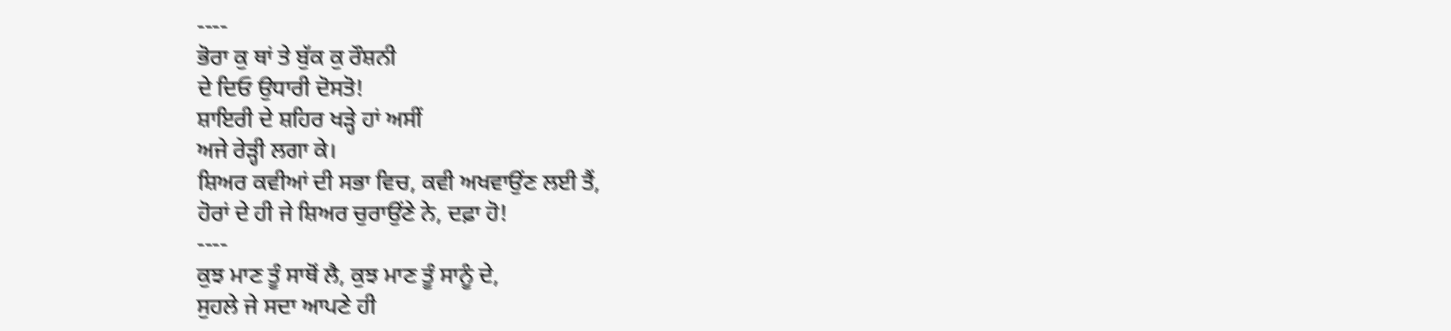----
ਭੋਰਾ ਕੁ ਥਾਂ ਤੇ ਬੁੱਕ ਕੁ ਰੌਸ਼ਨੀ
ਦੇ ਦਿਓ ਉਧਾਰੀ ਦੋਸਤੋ!
ਸ਼ਾਇਰੀ ਦੇ ਸ਼ਹਿਰ ਖੜ੍ਹੇ ਹਾਂ ਅਸੀਂ
ਅਜੇ ਰੇੜ੍ਹੀ ਲਗਾ ਕੇ।
ਸ਼ਿਅਰ ਕਵੀਆਂ ਦੀ ਸਭਾ ਵਿਚ, ਕਵੀ ਅਖਵਾਉਂਣ ਲਈ ਤੈਂ,
ਹੋਰਾਂ ਦੇ ਹੀ ਜੇ ਸ਼ਿਅਰ ਚੁਰਾਉਂਣੇ ਨੇ, ਦਫ਼ਾ ਹੋ!
----
ਕੁਝ ਮਾਣ ਤੂੰ ਸਾਥੋਂ ਲੈ, ਕੁਝ ਮਾਣ ਤੂੰ ਸਾਨੂੰ ਦੇ,
ਸੁਹਲੇ ਜੇ ਸਦਾ ਆਪਣੇ ਹੀ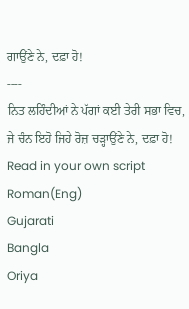ਗਾਉਂਣੇ ਨੇ, ਦਫ਼ਾ ਹੋ!
----
ਨਿਤ ਲਹਿੰਦੀਆਂ ਨੇ ਪੱਗਾਂ ਕਈ ਤੇਰੀ ਸਭਾ ਵਿਚ,
ਜੇ ਚੰਨ ਇਹੋ ਜਿਹੇ ਰੋਜ਼ ਚੜ੍ਹਾਉਂਣੇ ਨੇ, ਦਫ਼ਾ ਹੋ!
Read in your own script
Roman(Eng)
Gujarati
Bangla
Oriya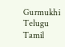Gurmukhi
Telugu
Tamil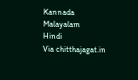Kannada
Malayalam
Hindi
Via chitthajagat.in